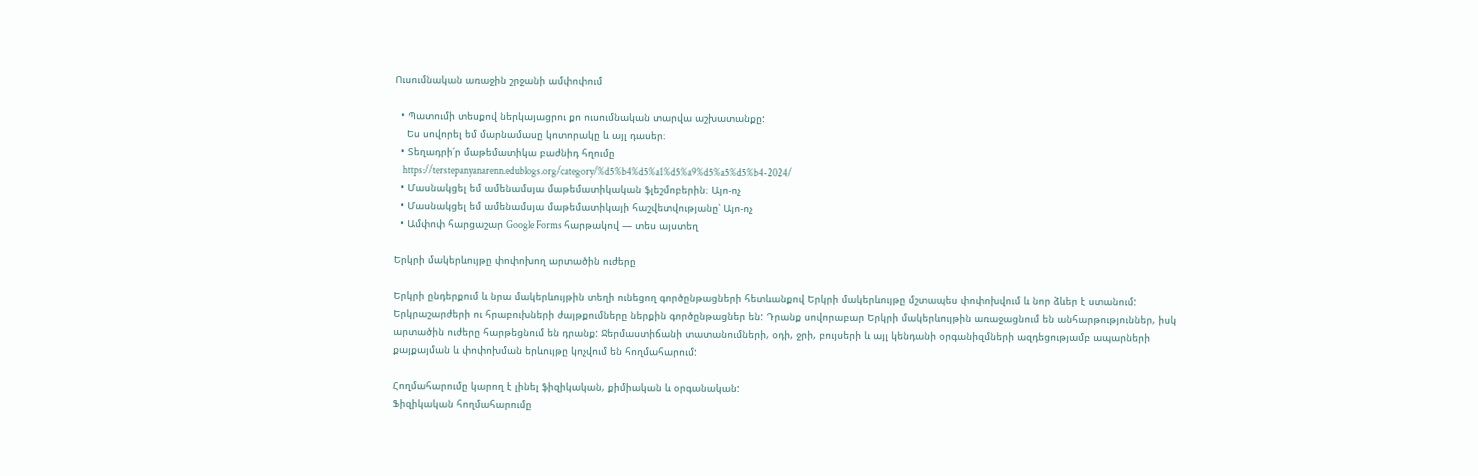Ուսումնական առաջին շրջանի ամփոփում

  • Պատումի տեսքով ներկայացրու քո ուսումնական տարվա աշխատանքը:
    Ես սովորել եմ մարնամասը կոտորակը և այլ դասեր։
  • Տեղադրի՛ր մաթեմատիկա բաժնիդ հղումը
    https://terstepanyanarenn.edublogs.org/category/%d5%b4%d5%a1%d5%a9%d5%a5%d5%b4-2024/
  • Մասնակցել եմ ամենամսյա մաթեմատիկական ֆլեշմոբերին։ Այո-ոչ
  • Մասնակցել եմ ամենամսյա մաթեմատիկայի հաշվետվությանը՝ Այո-ոչ
  • Ամփոփ հարցաշար Google Forms հարթակով — տես այստեղ

Երկրի մակերևույթը փոփոխող արտածին ուժերը

Երկրի ընդերքում և նրա մակերևույթին տեղի ունեցող գործընթացների հետևանքով Երկրի մակերևույթը մշտապես փոփոխվում և նոր ձևեր է ստանում: Երկրաշարժերի ու հրաբուխների ժայթքումները ներքին գործընթացներ են: Դրանք սովորաբար Երկրի մակերևույթին առաջացնում են անհարթություններ, իսկ արտածին ուժերը հարթեցնում են դրանք: Ջերմաստիճանի տատանումների, օդի, ջրի, բույսերի և այլ կենդանի օրգանիզմների ազդեցությամբ ապարների քայքայման և փոփոխման երևույթը կոչվում են հողմահարում:

Հողմահարումը կարող է լինել ֆիզիկական, քիմիական և օրգանական:
Ֆիզիկական հողմահարումը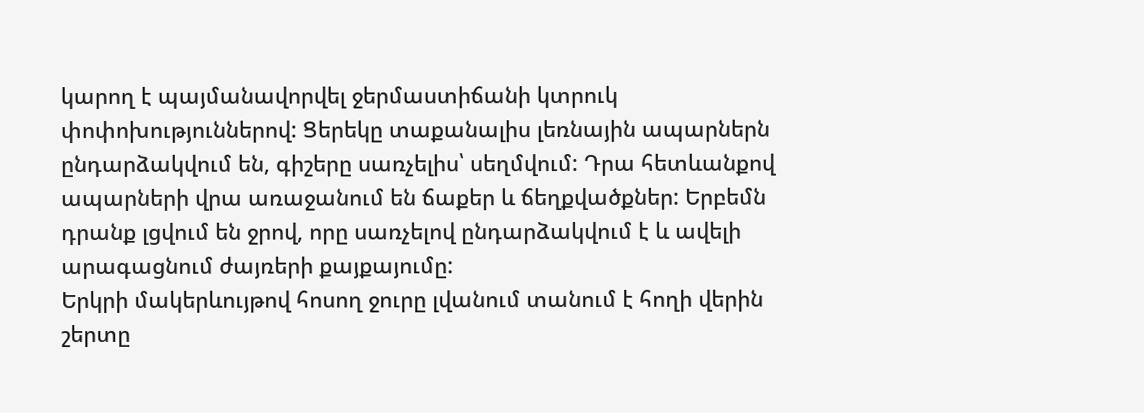կարող է պայմանավորվել ջերմաստիճանի կտրուկ փոփոխություններով: Ցերեկը տաքանալիս լեռնային ապարներն ընդարձակվում են, գիշերը սառչելիս՝ սեղմվում: Դրա հետևանքով ապարների վրա առաջանում են ճաքեր և ճեղքվածքներ: Երբեմն դրանք լցվում են ջրով, որը սառչելով ընդարձակվում է և ավելի արագացնում ժայռերի քայքայումը:
Երկրի մակերևույթով հոսող ջուրը լվանում տանում է հողի վերին շերտը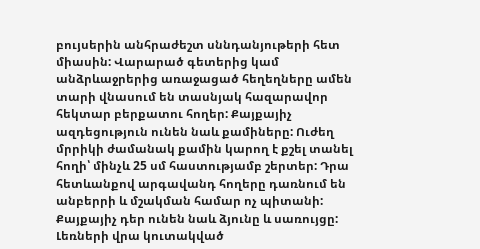բույսերին անհրաժեշտ սննդանյութերի հետ միասին: Վարարած գետերից կամ անձրևաջրերից առաջացած հեղեղները ամեն տարի վնասում են տասնյակ հազարավոր հեկտար բերքատու հողեր: Քայքայիչ ազդեցություն ունեն նաև քամիները: Ուժեղ մրրիկի ժամանակ քամին կարող է քշել տանել հողի՝ մինչև 25 սմ հաստությամբ շերտեր: Դրա հետևանքով արգավանդ հողերը դառնում են անբերրի և մշակման համար ոչ պիտանի: Քայքայիչ դեր ունեն նաև ձյունը և սառույցը: Լեռների վրա կուտակված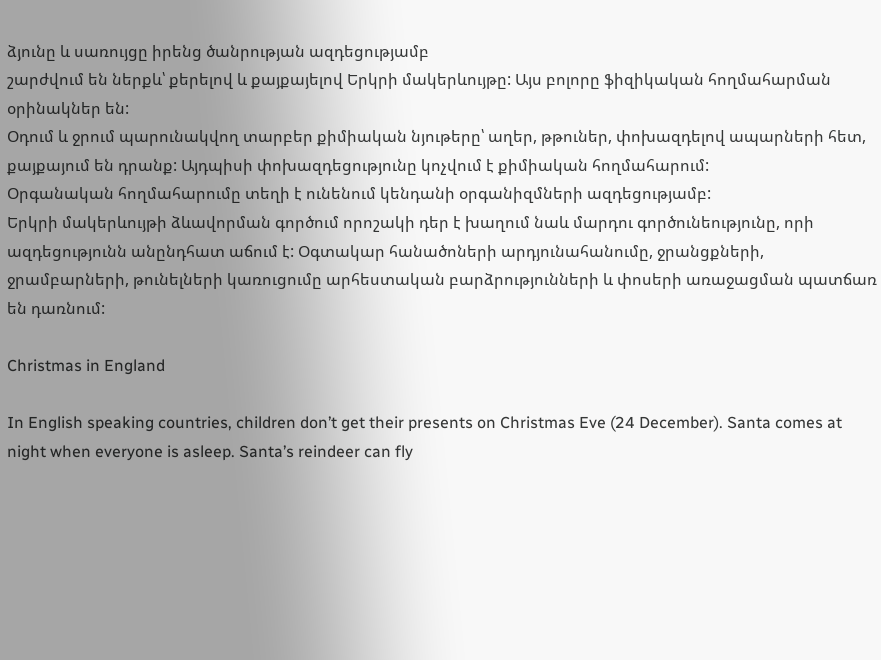ձյունը և սառույցը իրենց ծանրության ազդեցությամբ
շարժվում են ներքև՝ քերելով և քայքայելով Երկրի մակերևույթը: Այս բոլորը ֆիզիկական հողմահարման օրինակներ են:
Օդում և ջրում պարունակվող տարբեր քիմիական նյութերը՝ աղեր, թթուներ, փոխազդելով ապարների հետ, քայքայում են դրանք: Այդպիսի փոխազդեցությունը կոչվում է քիմիական հողմահարում:
Օրգանական հողմահարումը տեղի է ունենում կենդանի օրգանիզմների ազդեցությամբ:
Երկրի մակերևույթի ձևավորման գործում որոշակի դեր է խաղում նաև մարդու գործունեությունը, որի ազդեցությունն անընդհատ աճում է: Օգտակար հանածոների արդյունահանումը, ջրանցքների, ջրամբարների, թունելների կառուցումը արհեստական բարձրությունների և փոսերի առաջացման պատճառ են դառնում:

Christmas in England

In English speaking countries, children don’t get their presents on Christmas Eve (24 December). Santa comes at night when everyone is asleep. Santa’s reindeer can fly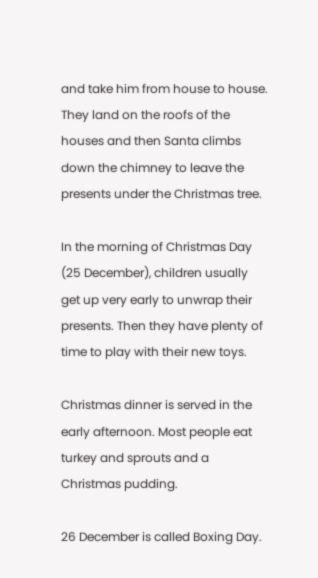and take him from house to house. They land on the roofs of the houses and then Santa climbs down the chimney to leave the presents under the Christmas tree.

In the morning of Christmas Day (25 December), children usually get up very early to unwrap their presents. Then they have plenty of time to play with their new toys.

Christmas dinner is served in the early afternoon. Most people eat turkey and sprouts and a Christmas pudding.

26 December is called Boxing Day.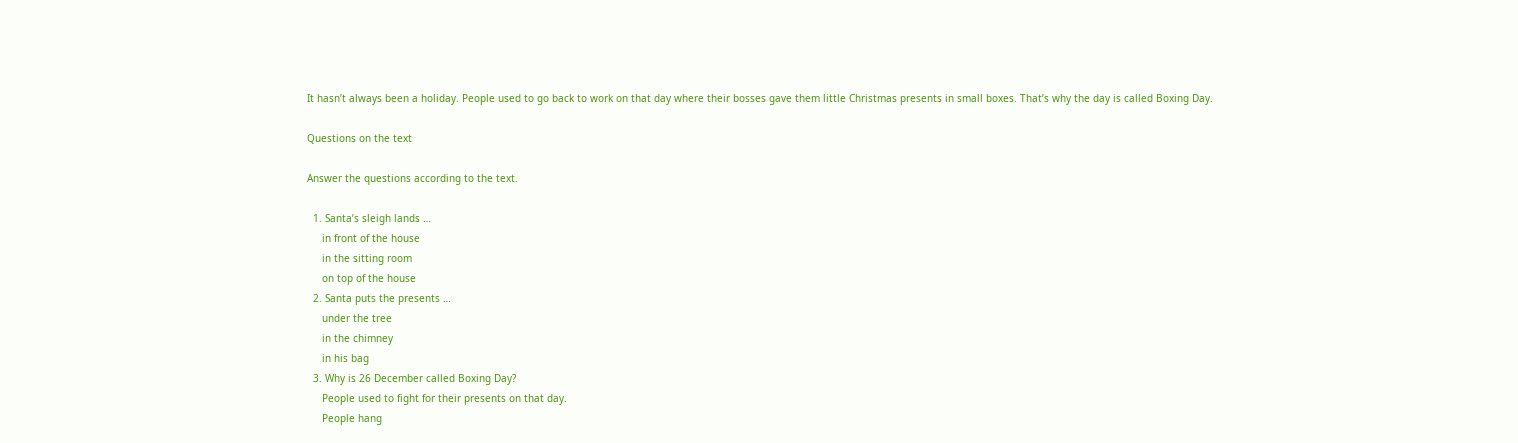It hasn’t always been a holiday. People used to go back to work on that day where their bosses gave them little Christmas presents in small boxes. That’s why the day is called Boxing Day.

Questions on the text

Answer the questions according to the text.

  1. Santa’s sleigh lands …
     in front of the house
     in the sitting room
     on top of the house
  2. Santa puts the presents …
     under the tree
     in the chimney
     in his bag
  3. Why is 26 December called Boxing Day?
     People used to fight for their presents on that day.
     People hang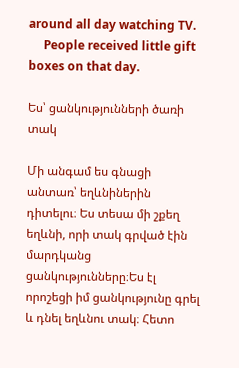around all day watching TV.
     People received little gift boxes on that day.

Ես՝ ցանկությունների ծառի տակ

Մի անգամ ես գնացի անտառ՝ եղևնիներին դիտելու։ Ես տեսա մի շքեղ եղևնի, որի տակ գրված էին մարդկանց ցանկությունները։Ես էլ որոշեցի իմ ցանկությունը գրել և դնել եղևնու տակ։ Հետո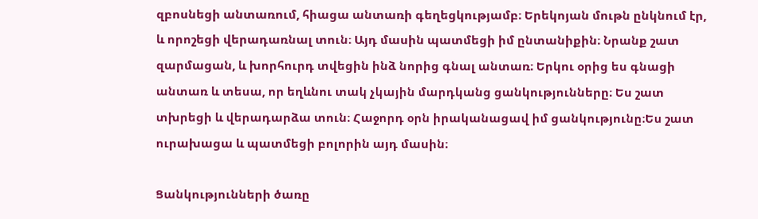զբոսնեցի անտառում, հիացա անտառի գեղեցկությամբ։ Երեկոյան մութն ընկնում էր, և որոշեցի վերադառնալ տուն։ Այդ մասին պատմեցի իմ ընտանիքին։ Նրանք շատ զարմացան, և խորհուրդ տվեցին ինձ նորից գնալ անտառ։ Երկու օրից ես գնացի անտառ և տեսա, որ եղևնու տակ չկային մարդկանց ցանկությունները։ Ես շատ տխրեցի և վերադարձա տուն։ Հաջորդ օրն իրականացավ իմ ցանկությունը։Ես շատ ուրախացա և պատմեցի բոլորին այդ մասին։

Ցանկությունների ծառը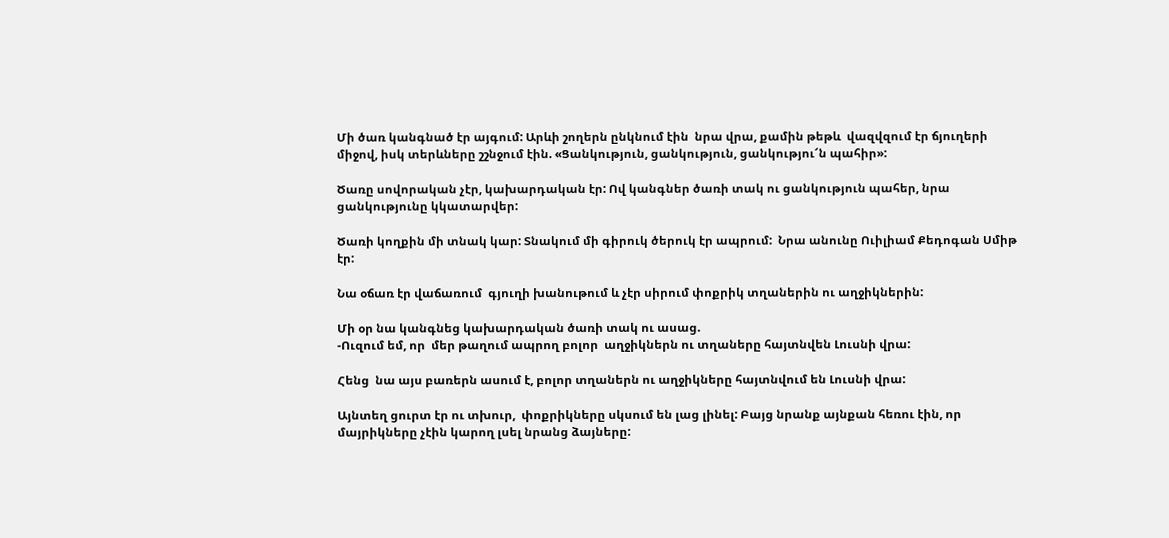Մի ծառ կանգնած էր այգում: Արևի շողերն ընկնում էին  նրա վրա, քամին թեթև  վազվզում էր ճյուղերի միջով, իսկ տերևները շշնջում էին. «Ցանկություն, ցանկություն, ցանկությու՜ն պահիր»:

Ծառը սովորական չէր, կախարդական էր: Ով կանգներ ծառի տակ ու ցանկություն պահեր, նրա ցանկությունը կկատարվեր:

Ծառի կողքին մի տնակ կար: Տնակում մի գիրուկ ծերուկ էր ապրում:  Նրա անունը Ուիլիամ Քեդոգան Սմիթ էր:

Նա օճառ էր վաճառում  գյուղի խանութում և չէր սիրում փոքրիկ տղաներին ու աղջիկներին:

Մի օր նա կանգնեց կախարդական ծառի տակ ու ասաց.
-Ուզում եմ, որ  մեր թաղում ապրող բոլոր  աղջիկներն ու տղաները հայտնվեն Լուսնի վրա:

Հենց  նա այս բառերն ասում է, բոլոր տղաներն ու աղջիկները հայտնվում են Լուսնի վրա:

Այնտեղ ցուրտ էր ու տխուր,  փոքրիկները սկսում են լաց լինել: Բայց նրանք այնքան հեռու էին, որ մայրիկները չէին կարող լսել նրանց ձայները: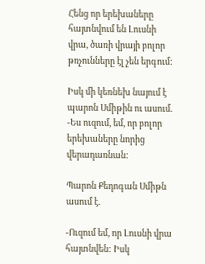Հենց որ երեխաները հայտնվում են Լուսնի վրա, ծառի վրայի բոլոր թռչունները էլ չեն երգում:

Իսկ մի կեռնեխ նայում է պարոն Սմիթին ու ասում.
-Ես ուզում, եմ, որ բոլոր երեխաները նորից վերադառնան:

Պարոն Քեդոգան Սմիթն ասում է.

-Ուզում եմ, որ Լուսնի վրա հայտնվեն: Իսկ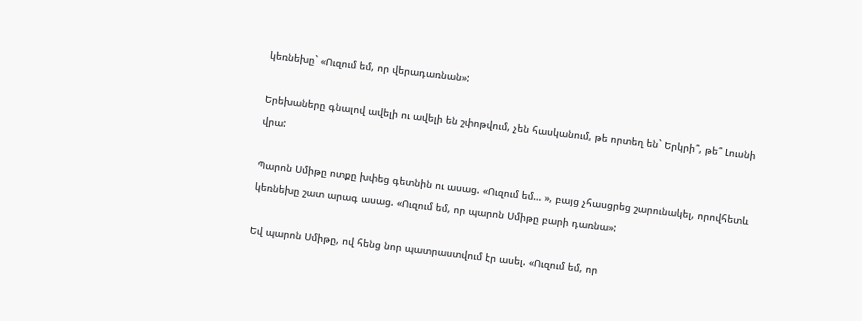կեռնեխը` «Ուզում եմ, որ վերադառնան»:

Երեխաները գնալով ավելի ու ավելի են շփոթվում, չեն հասկանում, թե որտեղ են` Երկրի՞, թե՞ Լուսնի վրա:

Պարոն Սմիթը ոտքը խփեց գետնին ու ասաց. «Ուզում եմ… », բայց չհասցրեց շարունակել, որովհետև կեռնեխը շատ արագ ասաց. «Ուզում եմ, որ պարոն Սմիթը բարի դառնա»:

Եվ պարոն Սմիթը, ով հենց նոր պատրաստվում էր ասել. «Ուզում եմ, որ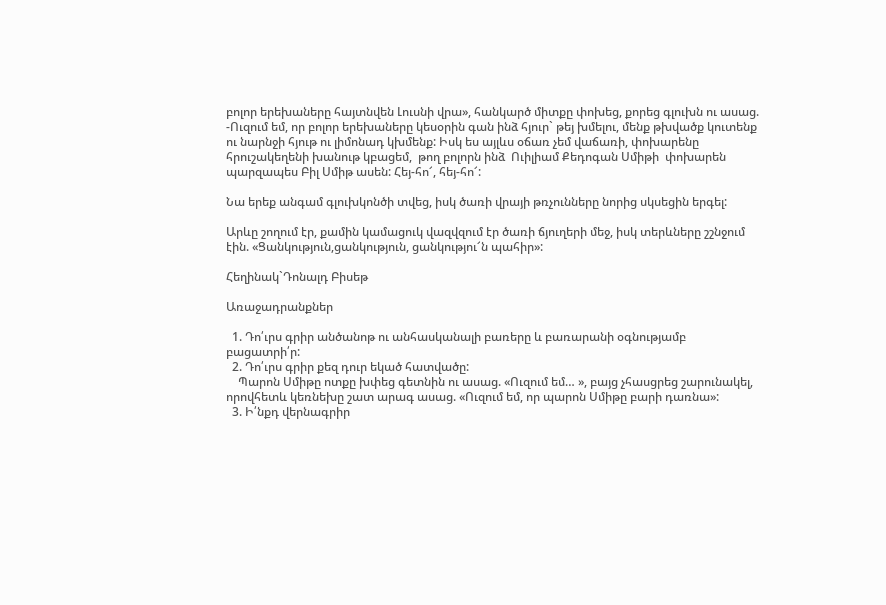բոլոր երեխաները հայտնվեն Լուսնի վրա», հանկարծ միտքը փոխեց, քորեց գլուխն ու ասաց.
-Ուզում եմ, որ բոլոր երեխաները կեսօրին գան ինձ հյուր` թեյ խմելու, մենք թխվածք կուտենք ու նարնջի հյութ ու լիմոնադ կխմենք: Իսկ ես այլևս օճառ չեմ վաճառի, փոխարենը հրուշակեղենի խանութ կբացեմ,  թող բոլորն ինձ  Ուիլիամ Քեդոգան Սմիթի  փոխարեն պարզապես Բիլ Սմիթ ասեն: Հեյ-հո՜, հեյ-հո՜:

Նա երեք անգամ գլուխկոնծի տվեց, իսկ ծառի վրայի թռչունները նորից սկսեցին երգել:

Արևը շողում էր, քամին կամացուկ վազվզում էր ծառի ճյուղերի մեջ, իսկ տերևները շշնջում էին. «Ցանկություն,ցանկություն, ցանկությու՜ն պահիր»:

Հեղինակ`Դոնալդ Բիսեթ

Առաջադրանքներ

  1. Դո՛ւրս գրիր անծանոթ ու անհասկանալի բառերը և բառարանի օգնությամբ բացատրի՛ր:
  2. Դո՛ւրս գրիր քեզ դուր եկած հատվածը:
    Պարոն Սմիթը ոտքը խփեց գետնին ու ասաց. «Ուզում եմ… », բայց չհասցրեց շարունակել, որովհետև կեռնեխը շատ արագ ասաց. «Ուզում եմ, որ պարոն Սմիթը բարի դառնա»:
  3. Ի՛նքդ վերնագրիր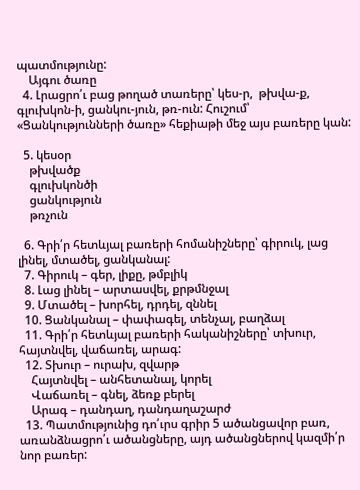պատմությունը:
    Այգու ծառը
  4. Լրացրո՛ւ բաց թողած տառերը՝ կես-ր,  թխվա-ք, գլուխկոն-ի, ցանկու-յուն, թռ-ուն: Հուշում՝ «Ցանկությունների ծառը» հեքիաթի մեջ այս բառերը կան:

  5. կեսօր
    թխվածք
    գլուխկոնծի
    ցանկություն
    թռչուն

  6. Գրի՛ր հետևյալ բառերի հոմանիշները՝ գիրուկ, լաց լինել, մտածել, ցանկանալ:
  7. Գիրուկ – գեր, լիքը, թմբլիկ
  8. Լաց լինել – արտասվել, քրթմնջալ
  9. Մտածել – խորհել, դրդել, զննել
  10. Ցանկանալ – փափագել, տենչալ, բաղձալ
  11. Գրի՛ր հետևյալ բառերի հականիշները՝ տխուր, հայտնվել, վաճառել, արագ:
  12. Տխուր – ուրախ, զվարթ
    Հայտնվել – անհետանալ, կորել
    Վաճառել – գնել, ձեռք բերել
    Արագ – դանդաղ, դանդաղաշարժ
  13. Պատմությունից դո՛ւրս գրիր 5 ածանցավոր բառ, առանձնացրո՛ւ ածանցները, այդ ածանցներով կազմի՛ր նոր բառեր: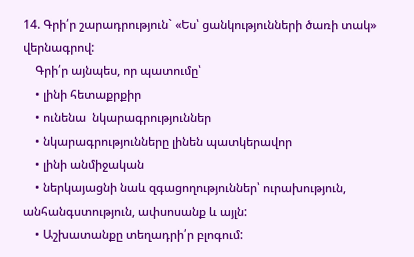14. Գրի՛ր շարադրություն` «Ես՝ ցանկությունների ծառի տակ» վերնագրով:
    Գրի՛ր այնպես, որ պատումը՝
    • լինի հետաքրքիր
    • ունենա  նկարագրություններ
    • նկարագրությունները լինեն պատկերավոր
    • լինի անմիջական
    • ներկայացնի նաև զգացողություններ՝ ուրախություն, անհանգստություն, ափսոսանք և այլն:
    • Աշխատանքը տեղադրի՛ր բլոգում: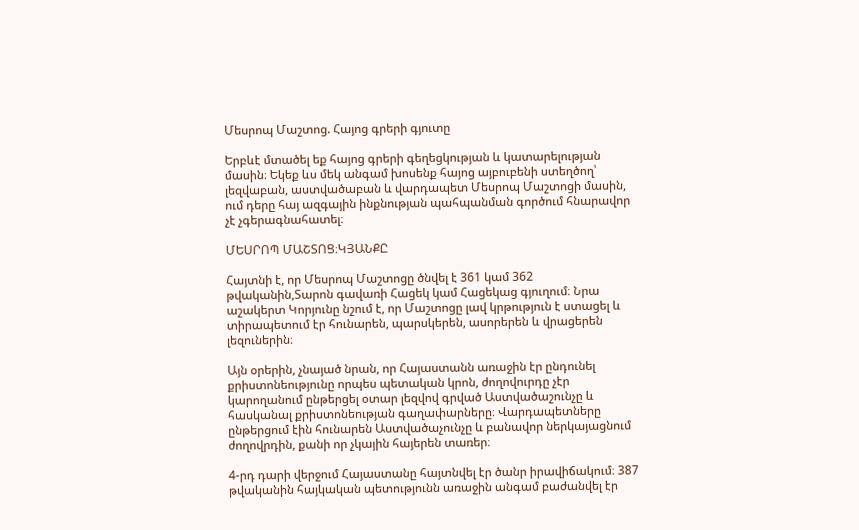Մեսրոպ Մաշտոց. Հայոց գրերի գյուտը

Երբևէ մտածել եք հայոց գրերի գեղեցկության և կատարելության մասին։ Եկեք ևս մեկ անգամ խոսենք հայոց այբուբենի ստեղծող՝ լեզվաբան, աստվածաբան և վարդապետ Մեսրոպ Մաշտոցի մասին, ում դերը հայ ազգային ինքնության պահպանման գործում հնարավոր չէ չգերագնահատել։

ՄԵՍՐՈՊ ՄԱՇՏՈՑ։ԿՅԱՆՔԸ

Հայտնի է, որ Մեսրոպ Մաշտոցը ծնվել է 361 կամ 362 թվականին,Տարոն գավառի Հացեկ կամ Հացեկաց գյուղում։ Նրա աշակերտ Կորյունը նշում է, որ Մաշտոցը լավ կրթություն է ստացել և տիրապետում էր հունարեն, պարսկերեն, ասորերեն և վրացերեն լեզուներին։

Այն օրերին, չնայած նրան, որ Հայաստանն առաջին էր ընդունել քրիստոնեությունը որպես պետական կրոն, ժողովուրդը չէր կարողանում ընթերցել օտար լեզվով գրված Աստվածաշունչը և հասկանալ քրիստոնեության գաղափարները։ Վարդապետները ընթերցում էին հունարեն Աստվածաչունչը և բանավոր ներկայացնում ժողովրդին, քանի որ չկային հայերեն տառեր։

4-րդ դարի վերջում Հայաստանը հայտնվել էր ծանր իրավիճակում։ 387 թվականին հայկական պետությունն առաջին անգամ բաժանվել էր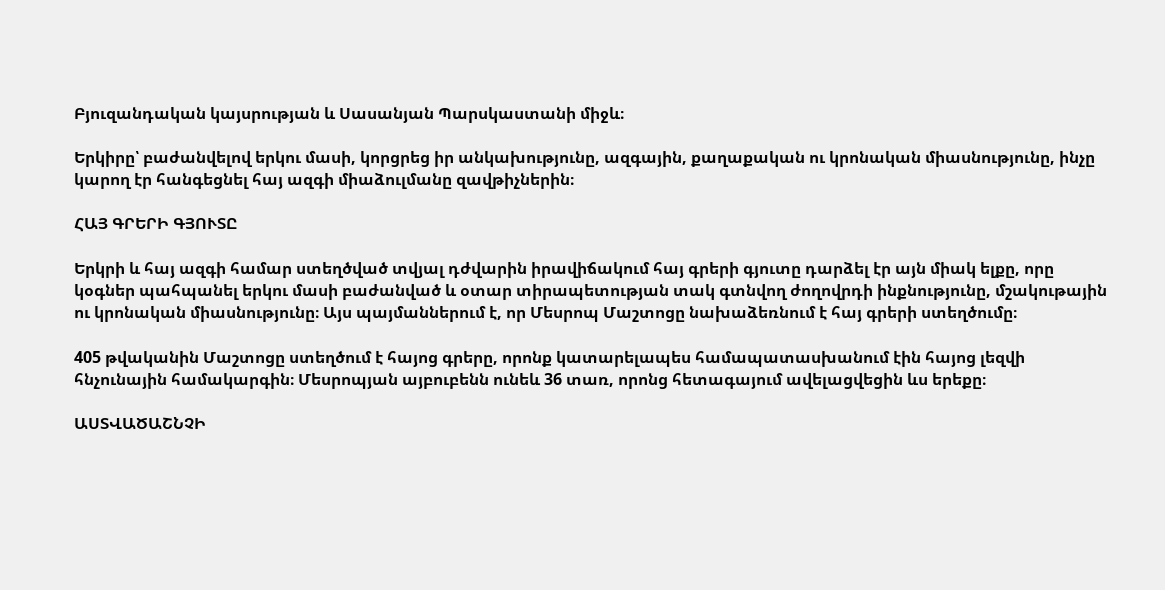Բյուզանդական կայսրության և Սասանյան Պարսկաստանի միջև։

Երկիրը՝ բաժանվելով երկու մասի, կորցրեց իր անկախությունը, ազգային, քաղաքական ու կրոնական միասնությունը, ինչը կարող էր հանգեցնել հայ ազգի միաձուլմանը զավթիչներին։

ՀԱՅ ԳՐԵՐԻ ԳՅՈՒՏԸ

Երկրի և հայ ազգի համար ստեղծված տվյալ դժվարին իրավիճակում հայ գրերի գյուտը դարձել էր այն միակ ելքը, որը կօգներ պահպանել երկու մասի բաժանված և օտար տիրապետության տակ գտնվող ժողովրդի ինքնությունը, մշակութային ու կրոնական միասնությունը։ Այս պայմաններում է, որ Մեսրոպ Մաշտոցը նախաձեռնում է հայ գրերի ստեղծումը։

405 թվականին Մաշտոցը ստեղծում է հայոց գրերը, որոնք կատարելապես համապատասխանում էին հայոց լեզվի հնչունային համակարգին։ Մեսրոպյան այբուբենն ունեև 36 տառ, որոնց հետագայում ավելացվեցին ևս երեքը։

ԱՍՏՎԱԾԱՇՆՉԻ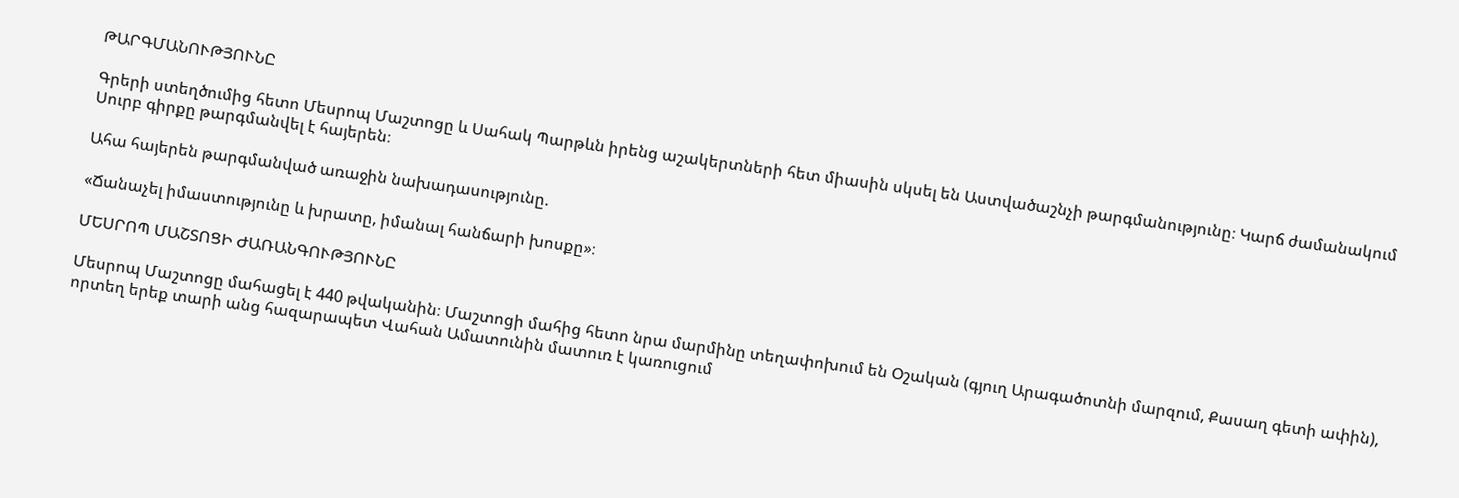ԹԱՐԳՄԱՆՈՒԹՅՈՒՆԸ

Գրերի ստեղծումից հետո Մեսրոպ Մաշտոցը և Սահակ Պարթևն իրենց աշակերտների հետ միասին սկսել են Աստվածաշնչի թարգմանությունը։ Կարճ ժամանակում Սուրբ գիրքը թարգմանվել է հայերեն։

Ահա հայերեն թարգմանված առաջին նախադասությունը.

«Ճանաչել իմաստությունը և խրատը, իմանալ հանճարի խոսքը»։

ՄԵՍՐՈՊ ՄԱՇՏՈՑԻ ԺԱՌԱՆԳՈՒԹՅՈՒՆԸ

Մեսրոպ Մաշտոցը մահացել է 440 թվականին։ Մաշտոցի մահից հետո նրա մարմինը տեղափոխում են Օշական (գյուղ Արագածոտնի մարզում, Քասաղ գետի ափին), որտեղ երեք տարի անց հազարապետ Վահան Ամատունին մատուռ է կառուցում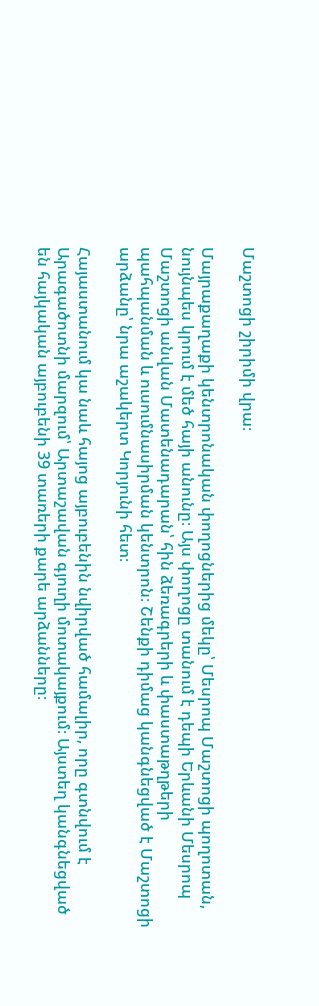Մաշտոցի շիրիմի վրա։

Մայրաքաղաքի կենտրոնական փողոցներից մեկը՝ Մեսրոպ Մաշտոցի պողոտան, նույնպես կրում է մեծ հայի անունը։ Այս փողոցը տանում է դեպի Երևանի Մեսրոպ Մաշտոցի անվան Մատենադարան՝ հին ձեռագրերի և փաստաթղթերի պահպանման և ուսումնասիրման կենտրոն։ Շենքի դիմաց կանգնեցված է Մաշտոցի արձանը՝ նրա աշակերտ Կորյունի հետ։

Հայաստանում կա նաև հայոց այբուբենին նվիրված համալիր, որը գտնվում է Արագածոտնի մարզում՝ Արտաշավան գյուղի մոտակայքում։ Այստեղ կանգնեցված են հայկական այբուբենի 39 տառերի քարե արձանները։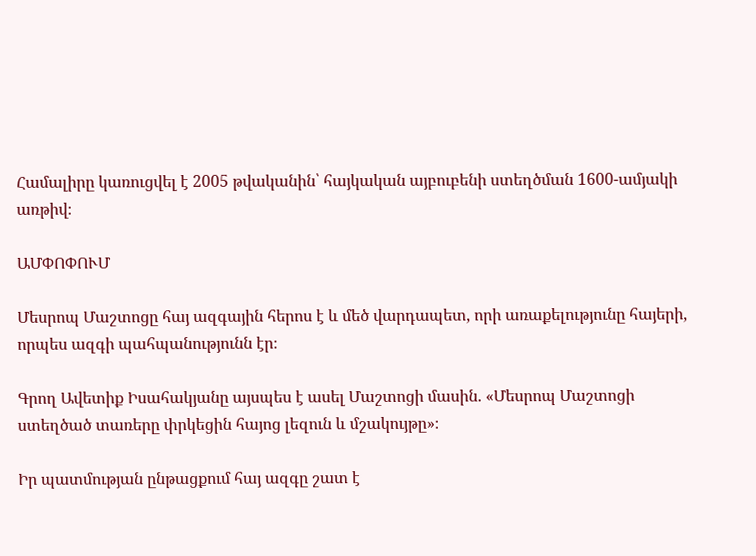Համալիրը կառուցվել է 2005 թվականին՝ հայկական այբուբենի ստեղծման 1600-ամյակի առթիվ։

ԱՄՓՈՓՈՒՄ

Մեսրոպ Մաշտոցը հայ ազգային հերոս է և մեծ վարդապետ, որի առաքելությունը հայերի, որպես ազգի պահպանությունն էր։

Գրող Ավետիք Իսահակյանը այսպես է ասել Մաշտոցի մասին. «Մեսրոպ Մաշտոցի ստեղծած տառերը փրկեցին հայոց լեզուն և մշակույթը»։

Իր պատմության ընթացքում հայ ազգը շատ է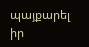պայքարել իր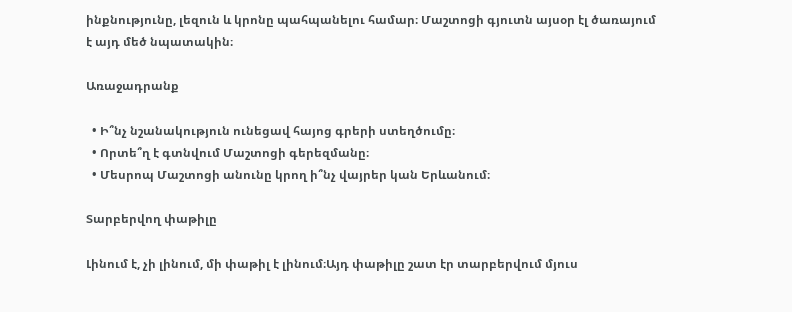ինքնությունը, լեզուն և կրոնը պահպանելու համար։ Մաշտոցի գյուտն այսօր էլ ծառայում է այդ մեծ նպատակին։

Առաջադրանք

  • Ի՞նչ նշանակություն ունեցավ հայոց գրերի ստեղծումը։
  • Որտե՞ղ է գտնվում Մաշտոցի գերեզմանը։
  • Մեսրոպ Մաշտոցի անունը կրող ի՞նչ վայրեր կան Երևանում։

Տարբերվող փաթիլը

Լինում է, չի լինում, մի փաթիլ է լինում։Այդ փաթիլը շատ էր տարբերվում մյուս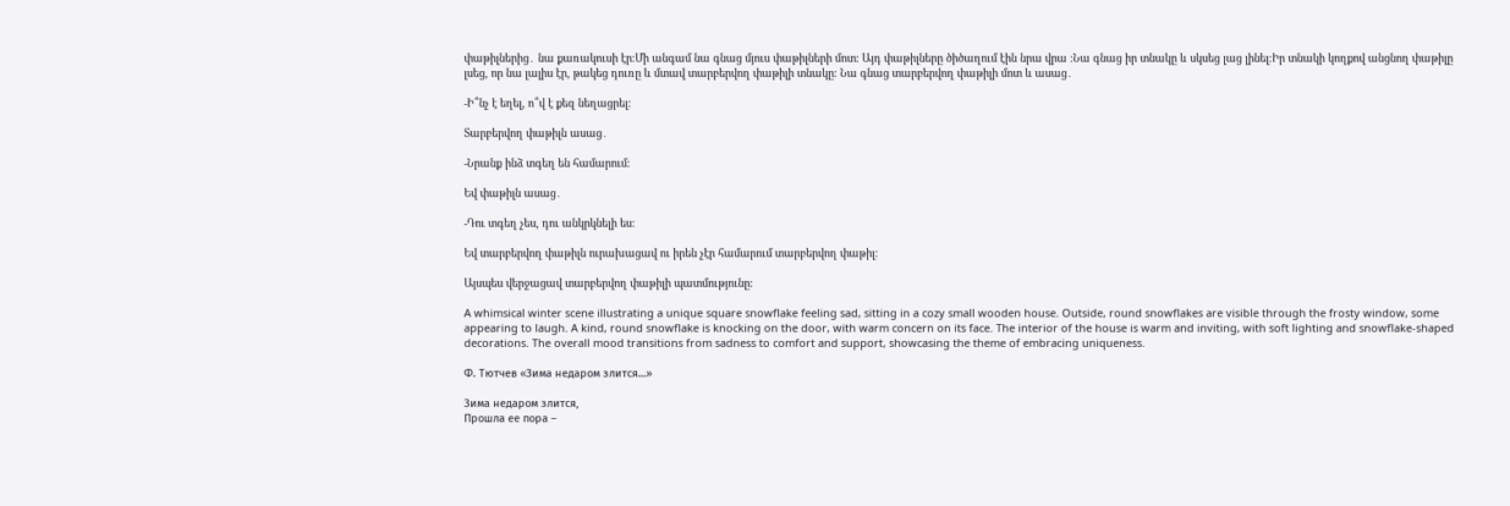փաթիլներից․ նա քառակուսի էր։Մի անգամ նա գնաց մյուս փաթիլների մոտ։ Այդ փաթիլները ծիծաղում էին նրա վրա ։Նա գնաց իր տնակը և սկսեց լաց լինել։Իր տնակի կողքով անցնող փաթիլը լսեց, որ նա լալիս էր, թակեց դուռը և մտավ տարբերվող փաթիլի տնակը։ Նա գնաց տարբերվող փաթիլի մոտ և ասաց․

-Ի՞նչ է եղել, ո՞վ է քեզ նեղացրել։

Տարբերվող փաթիլն ասաց․

-Նրանք ինձ տգեղ են համարում։

Եվ փաթիլն ասաց․

-Դու տգեղ չես, դու անկրկնելի ես։

Եվ տարբերվող փաթիլն ուրախացավ ու իրեն չէր համարում տարբերվող փաթիլ։

Այսպես վերջացավ տարբերվող փաթիլի պատմությունը։

A whimsical winter scene illustrating a unique square snowflake feeling sad, sitting in a cozy small wooden house. Outside, round snowflakes are visible through the frosty window, some appearing to laugh. A kind, round snowflake is knocking on the door, with warm concern on its face. The interior of the house is warm and inviting, with soft lighting and snowflake-shaped decorations. The overall mood transitions from sadness to comfort and support, showcasing the theme of embracing uniqueness.

Ф. Тютчев «Зима недаром злится…»

Зима недаром злится,
Прошла ее пора –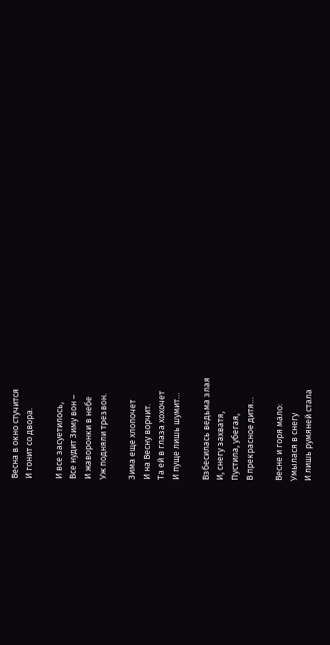Весна в окно стучится
И гонит со двора.

И все засуетилось,
Все нудит Зиму вон –
И жаворонки в небе
Уж подняли трезвон.

Зима еще хлопочет
И на Весну ворчит.
Та ей в глаза хохочет
И пуще лишь шумит…

Взбесилась ведьма злая
И, снегу захватя,
Пустила, убегая,
В прекрасное дитя…

Весне и горя мало:
Умылася в снегу
И лишь румяней стала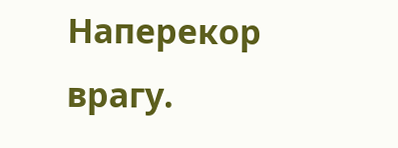Наперекор врагу.